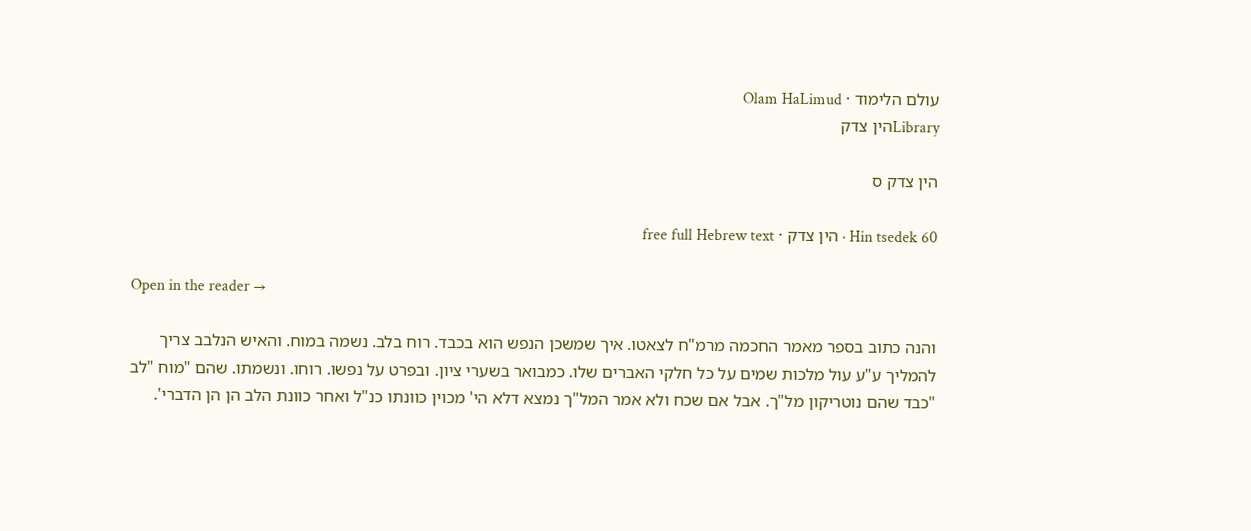עולם הלימוד · Olam HaLimud
Libraryהין צדק

הין צדק ס

Hin tsedek 60 · הין צדק · free full Hebrew text

Open in the reader →

והנה כתוב בספר מאמר החכמה מרמ"ח לצאטו. איך שמשכן הנפש הוא בכבד. רוח בלב. נשמה במוח. והאיש הנלבב צריך להמליך ע"ע עול מלכות שמים על כל חלקי האברים שלו. כמבואר בשערי ציון. ובפרט על נפשו. רוחו. ונשמתו. שהם "מוח "לב "כבד שהם נוטריקון מל"ך. אבל אם שכח ולא אמר המל"ך נמצא דלא הי' מכוין כוונתו כנ"ל ואחר כוונת הלב הן הן הדברי'.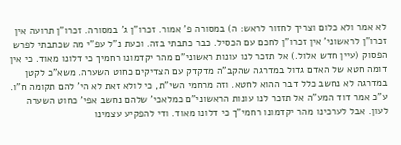לא אמר ולא כלום וצריך לחזור לראש: ה) במסורה פ' אמור. זכרו"ן ג' במסורה. זכרו"ן תרועה אין זכרו"ן לראשוני' אין זכרו"ן לחכם עם הכסיל. כבר כתבתי בזה. וכעת נ"ל עפ"י מה שכתבתי לפרש הפסוק (עיין חדש אלול.) אל תזכר לנו עונות ראשוני"ם מהר יקדמונו רחמיך כי דלונו מאוד. כי אין דומה חטא של האדם גדול במדרגה שהקב"ה מדקדק עם הצדיקים כחוט השערה. משא"כ לקטן במדרגה לא נחשב כלל דבר ההוא לחטא. וזה מרחמי השי"ת, כי לולא זאת לא הי' להם תקומה ח"ו. ע"כ אמר דוד המע"ה אל תזכר לנו עונות הראשוני"ם כמלאכי' שלהם נחשב אפי' כחוט השערה לעון. אבל לערכינו מהר יקדמונו רחמי"ך כי דלונו מאוד. ודי להפקיע עצמינו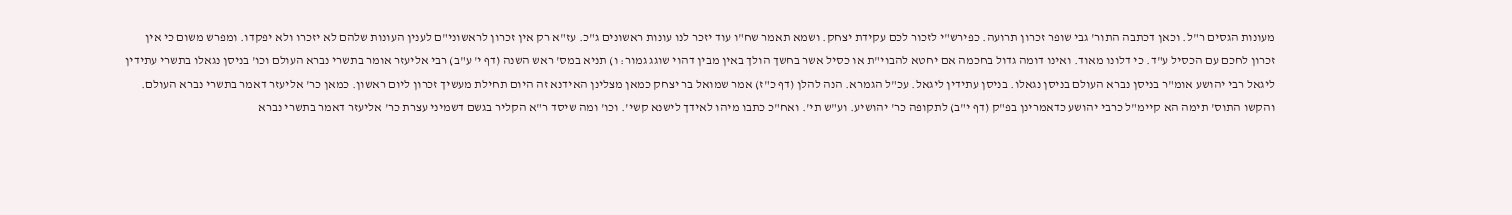מעונות הגסים ר"ל. וכאן דכתבה התור' גבי שופר זכרון תרועה. כפירש"י לזכור לכם עקידת יצחק. ושמא תאמר שח"ו עוד יזכר לנו עונות ראשונים ג"כ. עז"א רק אין זכרון לראשוני"ם לענין העונות שלהם לא יזכרו ולא יפקדו. ומפרש משום כי אין זכרון לחכם עם הכסיל ע"ד. כי דלונו מאוד. ואינו דומה גדול בחכמה אם יחטא להבוי"ת או כסיל אשר בחשך הולך באין מבין דהוי שוגג גמור: ו) תניא במס' ראש השנה (דף י' ע"ב) רבי אליעזר אומר בתשרי נברא העולם וכו' בניסן נגאלו בתשרי עתידין ליגאל רבי יהושע אומ"ר בניסן נברא העולם בניסן נגאלו. בניסן עתידין ליגאל. עכ"ל הגמרא. הנה להלן (דף כ"ז) אמר שמואל בר יצחק כמאן מצלינן האידנא זה היום תחילת מעשיך זכרון ליום ראשון. כמאן כר' אליעזר דאמר בתשרי נברא העולם. והקשו התוס' תימה הא קיימ"ל כרבי יהושע כדאמרינן בפ"ק (דף י"ב) לתקופה כר' יהושיע. וע"ש תי'. ואח"כ כתבו מיהו לאידך לישנא קשי'. וכו' ומה שיסד ר"א הקליר בגשם דשמיני עצרת כר' אליעזר דאמר בתשרי נברא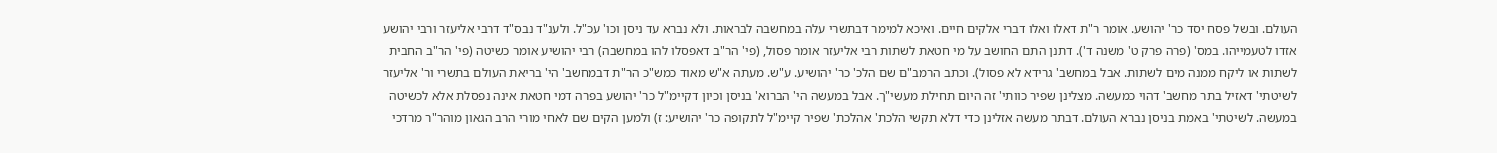העולם. ובשל פסח יסד כר' יהושע. אומר ר"ת דאלו ואלו דברי אלקים חיים. ואיכא למימר דבתשרי עלה במחשבה לבראות. ולא נברא עד ניסן וכו' עכ"ל. ולענ"ד נבס"ד דרבי אליעזר ורבי יהושע אזדו לטעמייהו. במס' (פרה פרק ט' משנה ד'). דתנן התם החושב על מי חטאת לשתות רבי אליעזר אומר פסול, (פי' הר"ב דאפסלו להו במחשבה) רבי יהושיע אומר כשיטה (פי' הר"ב החבית לשתות או ליקח ממנה מים לשתות. אבל במחשב' גרידא לא פסול). וכתב הרמב"ם שם הלכ' כר' יהושיע. ע"ש. מעתה א"ש מאוד כמש"כ הר"ת דבמחשב' הי' בריאת העולם בתשרי ור' אליעזר לשיטתי' דאזיל בתר מחשב' דהוי כמעשה. מצלינן שפיר כוותי' זה היום תחילת מעשי"ך. אבל במעשה הי' הברוא' בניסן וכיון דקיימ"ל כר' יהושע בפרה דמי חטאת אינה נפסלת אלא לכשיטה במעשה. לשיטתי' באמת בניסן נברא העולם. דבתר מעשה אזלינן כדי דלא תקשי הלכת' אהלכת' שפיר קיימ"ל לתקופה כר' יהושיע: ז) ולמען הקים שם לאחי מורי הרב הגאון מוהר"ר מרדכי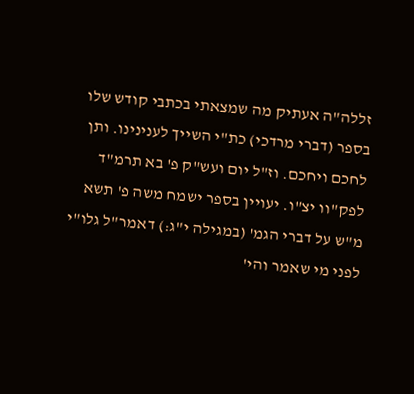זללה"ה אעתיק מה שמצאתי בכתבי קודש שלו בספר (דברי מרדכי) כת"י השייך לענינינו. ותן לחכם ויחכם. וז"ל יום ועש"ק פ' בא תרמ"ד לפק"וו יצ"ו. יעויין בספר ישמח משה פ' תשא מ"ש על דברי הגמ' (במגילה י"ג:) דאמר"ל גלו"י לפני מי שאמר והי'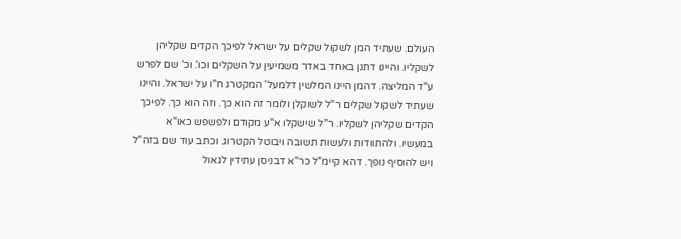העולם. שעתיד המן לשקול שקלים על ישראל לפיכך הקדים שקליהן לשקליו. והיינו דתנן באחד באדר משמיעין על השקלים וכו'. וכ' שם לפרש ע"ד המליצה. דהמן היינו המלשין דלמעל' המקטרג ח"ו על ישראל. והיינו שעתיד לשקול שקלים ר"ל לשוקלן ולומר זה הוא כך. וזה הוא כך. לפיכך הקדים שקליהן לשקליו. ר"ל שישקלו א"ע מקודם ולפשפש כאו"א במעשיו. ולהתוודות ולעשות תשובה ויבוטל הקטרוג. וכתב עוד שם בזה"ל ויש להוסיף נופך. דהא קיימ"ל כר"א דבניסן עתידין לגאול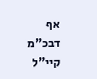אף דבכ"מ קיי"ל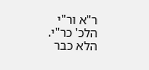ר"א ור"י הלכ' כר"י. הלא כבר